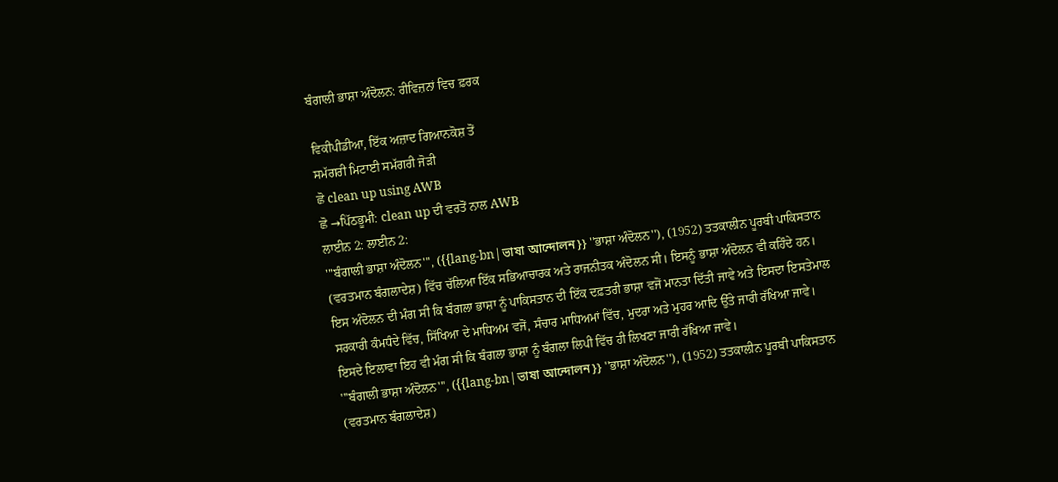ਬੰਗਾਲੀ ਭਾਸ਼ਾ ਅੰਦੋਲਨ: ਰੀਵਿਜ਼ਨਾਂ ਵਿਚ ਫ਼ਰਕ

ਵਿਕੀਪੀਡੀਆ, ਇੱਕ ਅਜ਼ਾਦ ਗਿਆਨਕੋਸ਼ ਤੋਂ
ਸਮੱਗਰੀ ਮਿਟਾਈ ਸਮੱਗਰੀ ਜੋੜੀ
ਛੋ clean up using AWB
ਛੋ →ਪਿੱਠਭੂਮੀ: clean up ਦੀ ਵਰਤੋਂ ਨਾਲ AWB
ਲਾਈਨ 2: ਲਾਈਨ 2:
'''ਬੰਗਾਲੀ ਭਾਸ਼ਾ ਅੰਦੋਲਨ''', ({{lang-bn|ভাষা আন্দোলন}} ''ਭਾਸ਼ਾ ਅੰਦੋਲਨ''), (1952) ਤਤਕਾਲੀਨ ਪੂਰਬੀ ਪਾਕਿਸਤਾਨ (ਵਰਤਮਾਨ ਬੰਗਲਾਦੇਸ਼) ਵਿੱਚ ਚੱਲਿਆ ਇੱਕ ਸਭਿਆਚਾਰਕ ਅਤੇ ਰਾਜਨੀਤਕ ਅੰਦੋਲਨ ਸੀ। ਇਸਨੂੰ ਭਾਸ਼ਾ ਅੰਦੋਲਨ ਵੀ ਕਹਿੰਦੇ ਹਨ। ਇਸ ਅੰਦੋਲਨ ਦੀ ਮੰਗ ਸੀ ਕਿ ਬੰਗਲਾ ਭਾਸ਼ਾ ਨੂੰ ਪਾਕਿਸਤਾਨ ਦੀ ਇੱਕ ਦਫ਼ਤਰੀ ਭਾਸ਼ਾ ਵਜੋਂ ਮਾਨਤਾ ਦਿੱਤੀ ਜਾਵੇ ਅਤੇ ਇਸਦਾ ਇਸਤੇਮਾਲ ਸਰਕਾਰੀ ਕੰਮਧੰਦੇ ਵਿੱਚ, ਸਿੱਖਿਆ ਦੇ ਮਾਧਿਅਮ ਵਜੋਂ, ਸੰਚਾਰ ਮਾਧਿਅਮਾਂ ਵਿੱਚ, ਮੁਦਰਾ ਅਤੇ ਮੁਹਰ ਆਦਿ ਉੱਤੇ ਜਾਰੀ ਰੱਖਿਆ ਜਾਵੇ। ਇਸਦੇ ਇਲਾਵਾ ਇਹ ਵੀ ਮੰਗ ਸੀ ਕਿ ਬੰਗਲਾ ਭਾਸ਼ਾ ਨੂੰ ਬੰਗਲਾ ਲਿਪੀ ਵਿੱਚ ਹੀ ਲਿਖਣਾ ਜਾਰੀ ਰੱਖਿਆ ਜਾਵੇ।
'''ਬੰਗਾਲੀ ਭਾਸ਼ਾ ਅੰਦੋਲਨ''', ({{lang-bn|ভাষা আন্দোলন}} ''ਭਾਸ਼ਾ ਅੰਦੋਲਨ''), (1952) ਤਤਕਾਲੀਨ ਪੂਰਬੀ ਪਾਕਿਸਤਾਨ (ਵਰਤਮਾਨ ਬੰਗਲਾਦੇਸ਼)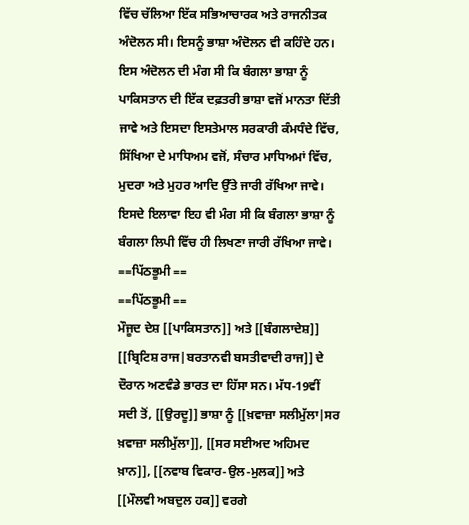ਵਿੱਚ ਚੱਲਿਆ ਇੱਕ ਸਭਿਆਚਾਰਕ ਅਤੇ ਰਾਜਨੀਤਕ ਅੰਦੋਲਨ ਸੀ। ਇਸਨੂੰ ਭਾਸ਼ਾ ਅੰਦੋਲਨ ਵੀ ਕਹਿੰਦੇ ਹਨ। ਇਸ ਅੰਦੋਲਨ ਦੀ ਮੰਗ ਸੀ ਕਿ ਬੰਗਲਾ ਭਾਸ਼ਾ ਨੂੰ ਪਾਕਿਸਤਾਨ ਦੀ ਇੱਕ ਦਫ਼ਤਰੀ ਭਾਸ਼ਾ ਵਜੋਂ ਮਾਨਤਾ ਦਿੱਤੀ ਜਾਵੇ ਅਤੇ ਇਸਦਾ ਇਸਤੇਮਾਲ ਸਰਕਾਰੀ ਕੰਮਧੰਦੇ ਵਿੱਚ, ਸਿੱਖਿਆ ਦੇ ਮਾਧਿਅਮ ਵਜੋਂ, ਸੰਚਾਰ ਮਾਧਿਅਮਾਂ ਵਿੱਚ, ਮੁਦਰਾ ਅਤੇ ਮੁਹਰ ਆਦਿ ਉੱਤੇ ਜਾਰੀ ਰੱਖਿਆ ਜਾਵੇ। ਇਸਦੇ ਇਲਾਵਾ ਇਹ ਵੀ ਮੰਗ ਸੀ ਕਿ ਬੰਗਲਾ ਭਾਸ਼ਾ ਨੂੰ ਬੰਗਲਾ ਲਿਪੀ ਵਿੱਚ ਹੀ ਲਿਖਣਾ ਜਾਰੀ ਰੱਖਿਆ ਜਾਵੇ।
==ਪਿੱਠਭੂਮੀ ==
==ਪਿੱਠਭੂਮੀ ==
ਮੌਜੂਦ ਦੇਸ਼ [[ਪਾਕਿਸਤਾਨ]] ਅਤੇ [[ਬੰਗਲਾਦੇਸ਼]] [[ਬ੍ਰਿਟਿਸ਼ ਰਾਜ|ਬਰਤਾਨਵੀ ਬਸਤੀਵਾਦੀ ਰਾਜ]] ਦੇ ਦੌਰਾਨ ਅਣਵੰਡੇ ਭਾਰਤ ਦਾ ਹਿੱਸਾ ਸਨ। ਮੱਧ-19ਵੀਂ ਸਦੀ ਤੋਂ, [[ਉਰਦੂ]] ਭਾਸ਼ਾ ਨੂੰ [[ਖ਼ਵਾਜ਼ਾ ਸਲੀਮੁੱਲਾ|ਸਰ ਖ਼ਵਾਜ਼ਾ ਸਲੀਮੁੱਲਾ]], [[ਸਰ ਸਈਅਦ ਅਹਿਮਦ ਖ਼ਾਨ]], [[ਨਵਾਬ ਵਿਕਾਰ-ਉਲ-ਮੁਲਕ]] ਅਤੇ [[ਮੌਲਵੀ ਅਬਦੁਲ ਹਕ]] ਵਰਗੇ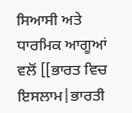ਸਿਆਸੀ ਅਤੇ ਧਾਰਮਿਕ ਆਗੂਆਂ ਵਲੋਂ [[ਭਾਰਤ ਵਿਚ ਇਸਲਾਮ|ਭਾਰਤੀ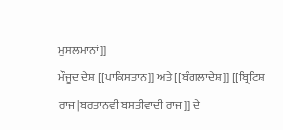ਮੁਸਲਮਾਨਾਂ]]
ਮੌਜੂਦ ਦੇਸ਼ [[ਪਾਕਿਸਤਾਨ]] ਅਤੇ [[ਬੰਗਲਾਦੇਸ਼]] [[ਬ੍ਰਿਟਿਸ਼ ਰਾਜ|ਬਰਤਾਨਵੀ ਬਸਤੀਵਾਦੀ ਰਾਜ]] ਦੇ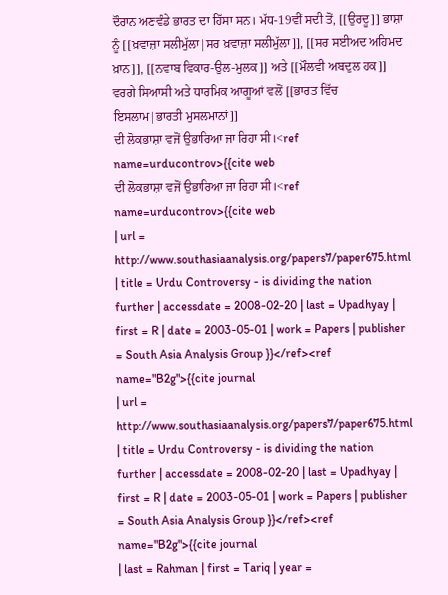ਦੌਰਾਨ ਅਣਵੰਡੇ ਭਾਰਤ ਦਾ ਹਿੱਸਾ ਸਨ। ਮੱਧ-19ਵੀਂ ਸਦੀ ਤੋਂ, [[ਉਰਦੂ]] ਭਾਸ਼ਾ ਨੂੰ [[ਖ਼ਵਾਜ਼ਾ ਸਲੀਮੁੱਲਾ|ਸਰ ਖ਼ਵਾਜ਼ਾ ਸਲੀਮੁੱਲਾ]], [[ਸਰ ਸਈਅਦ ਅਹਿਮਦ ਖ਼ਾਨ]], [[ਨਵਾਬ ਵਿਕਾਰ-ਉਲ-ਮੁਲਕ]] ਅਤੇ [[ਮੌਲਵੀ ਅਬਦੁਲ ਹਕ]] ਵਰਗੇ ਸਿਆਸੀ ਅਤੇ ਧਾਰਮਿਕ ਆਗੂਆਂ ਵਲੋਂ [[ਭਾਰਤ ਵਿੱਚ ਇਸਲਾਮ|ਭਾਰਤੀ ਮੁਸਲਮਾਨਾਂ]]
ਦੀ ਲੋਕਭਾਸ਼ਾ ਵਜੋਂ ਉਭਾਰਿਆ ਜਾ ਰਿਹਾ ਸੀ।<ref name=urducontrov>{{cite web
ਦੀ ਲੋਕਭਾਸ਼ਾ ਵਜੋਂ ਉਭਾਰਿਆ ਜਾ ਰਿਹਾ ਸੀ।<ref name=urducontrov>{{cite web
| url = http://www.southasiaanalysis.org/papers7/paper675.html | title = Urdu Controversy - is dividing the nation further | accessdate = 2008-02-20 | last = Upadhyay | first = R | date = 2003-05-01 | work = Papers | publisher = South Asia Analysis Group }}</ref><ref name="B2g">{{cite journal
| url = http://www.southasiaanalysis.org/papers7/paper675.html | title = Urdu Controversy - is dividing the nation further | accessdate = 2008-02-20 | last = Upadhyay | first = R | date = 2003-05-01 | work = Papers | publisher = South Asia Analysis Group }}</ref><ref name="B2g">{{cite journal
| last = Rahman | first = Tariq | year =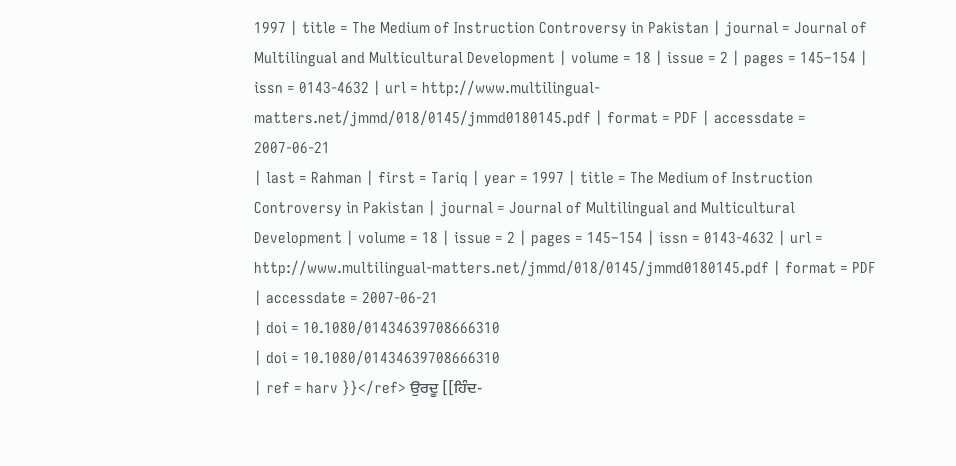1997 | title = The Medium of Instruction Controversy in Pakistan | journal = Journal of Multilingual and Multicultural Development | volume = 18 | issue = 2 | pages = 145–154 | issn = 0143-4632 | url = http://www.multilingual-matters.net/jmmd/018/0145/jmmd0180145.pdf | format = PDF | accessdate = 2007-06-21
| last = Rahman | first = Tariq | year = 1997 | title = The Medium of Instruction Controversy in Pakistan | journal = Journal of Multilingual and Multicultural Development | volume = 18 | issue = 2 | pages = 145–154 | issn = 0143-4632 | url = http://www.multilingual-matters.net/jmmd/018/0145/jmmd0180145.pdf | format = PDF | accessdate = 2007-06-21
| doi = 10.1080/01434639708666310
| doi = 10.1080/01434639708666310
| ref = harv }}</ref> ਉਰਦੂ [[ਹਿੰਦ-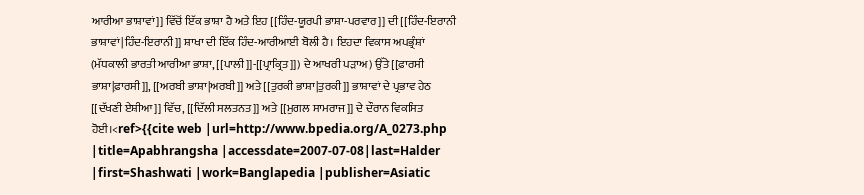ਆਰੀਆ ਭਾਸ਼ਾਵਾਂ]] ਵਿੱਚੋਂ ਇੱਕ ਭਾਸ਼ਾ ਹੈ ਅਤੇ ਇਹ [[ਹਿੰਦ-ਯੂਰਪੀ ਭਾਸ਼ਾ-ਪਰਵਾਰ]] ਦੀ [[ਹਿੰਦ-ਇਰਾਨੀ ਭਾਸ਼ਾਵਾਂ|ਹਿੰਦ-ਇਰਾਨੀ]] ਸ਼ਾਖਾ ਦੀ ਇੱਕ ਹਿੰਦ-ਆਰੀਆਈ ਬੋਲੀ ਹੈ। ਇਹਦਾ ਵਿਕਾਸ ਅਪਭ੍ਰੰਸ਼ਾਂ (ਮੱਧਕਾਲੀ ਭਾਰਤੀ ਆਰੀਆ ਭਾਸ਼ਾ, [[ਪਾਲੀ]]-[[ਪ੍ਰਾਕ੍ਰਿਤ]]) ਦੇ ਆਖਰੀ ਪੜਾਅ) ਉੱਤੇ [[ਫ਼ਾਰਸੀ ਭਾਸ਼ਾ|ਫ਼ਾਰਸੀ]], [[ਅਰਬੀ ਭਾਸ਼ਾ|ਅਰਬੀ]] ਅਤੇ [[ਤੁਰਕੀ ਭਾਸ਼ਾ|ਤੁਰਕੀ]] ਭਾਸ਼ਾਵਾਂ ਦੇ ਪ੍ਰਭਾਵ ਹੇਠ [[ਦੱਖਣੀ ਏਸ਼ੀਆ]] ਵਿੱਚ, [[ਦਿੱਲੀ ਸਲਤਨਤ]] ਅਤੇ [[ਮੁਗਲ ਸਾਮਰਾਜ]] ਦੇ ਦੌਰਾਨ ਵਿਕਸਿਤ ਹੋਈ।<ref>{{cite web |url=http://www.bpedia.org/A_0273.php |title=Apabhrangsha |accessdate=2007-07-08|last=Halder |first=Shashwati |work=Banglapedia |publisher=Asiatic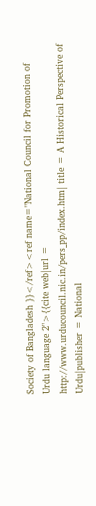Society of Bangladesh }}</ref><ref name="National Council for Promotion of Urdu language 2">{{cite web|url = http://www.urducouncil.nic.in/pers_pp/index.htm| title = A Historical Perspective of Urdu|publisher = National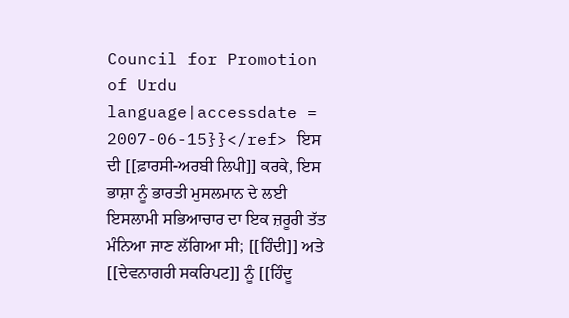Council for Promotion of Urdu language|accessdate = 2007-06-15}}</ref> ਇਸ ਦੀ [[ਫ਼ਾਰਸੀ-ਅਰਬੀ ਲਿਪੀ]] ਕਰਕੇ, ਇਸ ਭਾਸ਼ਾ ਨੂੰ ਭਾਰਤੀ ਮੁਸਲਮਾਨ ਦੇ ਲਈ ਇਸਲਾਮੀ ਸਭਿਆਚਾਰ ਦਾ ਇਕ ਜ਼ਰੂਰੀ ਤੱਤ ਮੰਨਿਆ ਜਾਣ ਲੱਗਿਆ ਸੀ; [[ਹਿੰਦੀ]] ਅਤੇ [[ਦੇਵਨਾਗਰੀ ਸਕਰਿਪਟ]] ਨੂੰ [[ਹਿੰਦੂ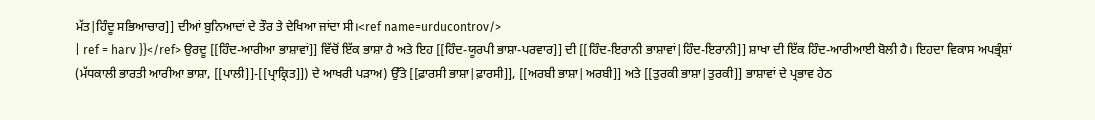ਮੱਤ|ਹਿੰਦੂ ਸਭਿਆਚਾਰ]] ਦੀਆਂ ਬੁਨਿਆਦਾਂ ਦੇ ਤੌਰ ਤੇ ਦੇਖਿਆ ਜਾਂਦਾ ਸੀ।<ref name=urducontrov/>
| ref = harv }}</ref> ਉਰਦੂ [[ਹਿੰਦ-ਆਰੀਆ ਭਾਸ਼ਾਵਾਂ]] ਵਿੱਚੋਂ ਇੱਕ ਭਾਸ਼ਾ ਹੈ ਅਤੇ ਇਹ [[ਹਿੰਦ-ਯੂਰਪੀ ਭਾਸ਼ਾ-ਪਰਵਾਰ]] ਦੀ [[ਹਿੰਦ-ਇਰਾਨੀ ਭਾਸ਼ਾਵਾਂ|ਹਿੰਦ-ਇਰਾਨੀ]] ਸ਼ਾਖਾ ਦੀ ਇੱਕ ਹਿੰਦ-ਆਰੀਆਈ ਬੋਲੀ ਹੈ। ਇਹਦਾ ਵਿਕਾਸ ਅਪਭ੍ਰੰਸ਼ਾਂ (ਮੱਧਕਾਲੀ ਭਾਰਤੀ ਆਰੀਆ ਭਾਸ਼ਾ, [[ਪਾਲੀ]]-[[ਪ੍ਰਾਕ੍ਰਿਤ]]) ਦੇ ਆਖਰੀ ਪੜਾਅ) ਉੱਤੇ [[ਫ਼ਾਰਸੀ ਭਾਸ਼ਾ|ਫ਼ਾਰਸੀ]], [[ਅਰਬੀ ਭਾਸ਼ਾ|ਅਰਬੀ]] ਅਤੇ [[ਤੁਰਕੀ ਭਾਸ਼ਾ|ਤੁਰਕੀ]] ਭਾਸ਼ਾਵਾਂ ਦੇ ਪ੍ਰਭਾਵ ਹੇਠ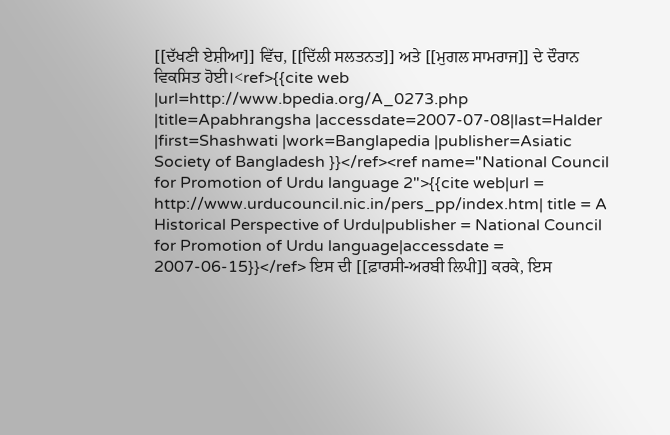[[ਦੱਖਣੀ ਏਸ਼ੀਆ]] ਵਿੱਚ, [[ਦਿੱਲੀ ਸਲਤਨਤ]] ਅਤੇ [[ਮੁਗਲ ਸਾਮਰਾਜ]] ਦੇ ਦੌਰਾਨ ਵਿਕਸਿਤ ਹੋਈ।<ref>{{cite web |url=http://www.bpedia.org/A_0273.php |title=Apabhrangsha |accessdate=2007-07-08|last=Halder |first=Shashwati |work=Banglapedia |publisher=Asiatic Society of Bangladesh }}</ref><ref name="National Council for Promotion of Urdu language 2">{{cite web|url = http://www.urducouncil.nic.in/pers_pp/index.htm| title = A Historical Perspective of Urdu|publisher = National Council for Promotion of Urdu language|accessdate = 2007-06-15}}</ref> ਇਸ ਦੀ [[ਫ਼ਾਰਸੀ-ਅਰਬੀ ਲਿਪੀ]] ਕਰਕੇ, ਇਸ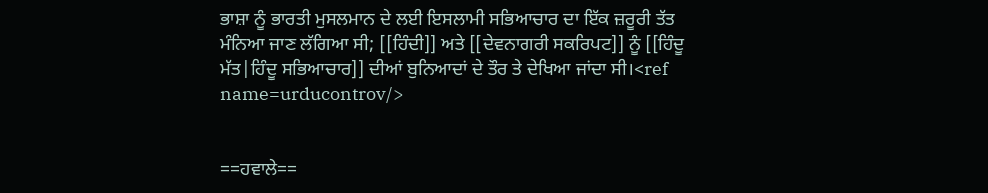ਭਾਸ਼ਾ ਨੂੰ ਭਾਰਤੀ ਮੁਸਲਮਾਨ ਦੇ ਲਈ ਇਸਲਾਮੀ ਸਭਿਆਚਾਰ ਦਾ ਇੱਕ ਜ਼ਰੂਰੀ ਤੱਤ ਮੰਨਿਆ ਜਾਣ ਲੱਗਿਆ ਸੀ; [[ਹਿੰਦੀ]] ਅਤੇ [[ਦੇਵਨਾਗਰੀ ਸਕਰਿਪਟ]] ਨੂੰ [[ਹਿੰਦੂ ਮੱਤ|ਹਿੰਦੂ ਸਭਿਆਚਾਰ]] ਦੀਆਂ ਬੁਨਿਆਦਾਂ ਦੇ ਤੌਰ ਤੇ ਦੇਖਿਆ ਜਾਂਦਾ ਸੀ।<ref name=urducontrov/>


==ਹਵਾਲੇ==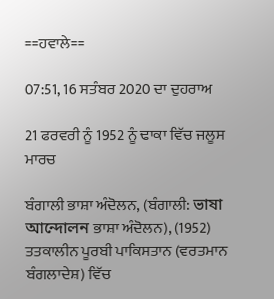==ਹਵਾਲੇ==

07:51, 16 ਸਤੰਬਰ 2020 ਦਾ ਦੁਹਰਾਅ

21 ਫਰਵਰੀ ਨੂੰ 1952 ਨੂੰ ਢਾਕਾ ਵਿੱਚ ਜਲੂਸ ਮਾਰਚ

ਬੰਗਾਲੀ ਭਾਸ਼ਾ ਅੰਦੋਲਨ, (ਬੰਗਾਲੀ: ভাষা আন্দোলন ਭਾਸ਼ਾ ਅੰਦੋਲਨ), (1952) ਤਤਕਾਲੀਨ ਪੂਰਬੀ ਪਾਕਿਸਤਾਨ (ਵਰਤਮਾਨ ਬੰਗਲਾਦੇਸ਼) ਵਿੱਚ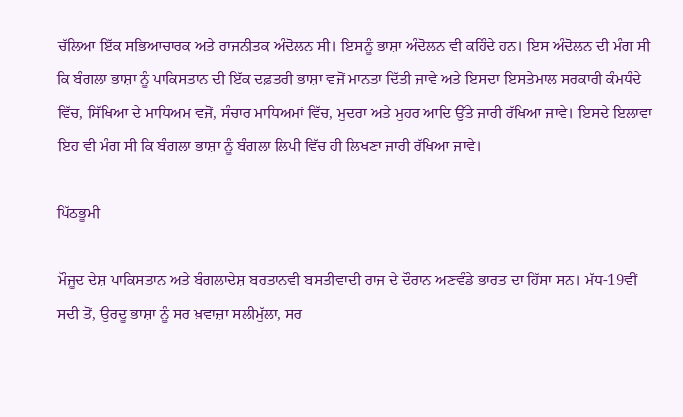ਚੱਲਿਆ ਇੱਕ ਸਭਿਆਚਾਰਕ ਅਤੇ ਰਾਜਨੀਤਕ ਅੰਦੋਲਨ ਸੀ। ਇਸਨੂੰ ਭਾਸ਼ਾ ਅੰਦੋਲਨ ਵੀ ਕਹਿੰਦੇ ਹਨ। ਇਸ ਅੰਦੋਲਨ ਦੀ ਮੰਗ ਸੀ ਕਿ ਬੰਗਲਾ ਭਾਸ਼ਾ ਨੂੰ ਪਾਕਿਸਤਾਨ ਦੀ ਇੱਕ ਦਫ਼ਤਰੀ ਭਾਸ਼ਾ ਵਜੋਂ ਮਾਨਤਾ ਦਿੱਤੀ ਜਾਵੇ ਅਤੇ ਇਸਦਾ ਇਸਤੇਮਾਲ ਸਰਕਾਰੀ ਕੰਮਧੰਦੇ ਵਿੱਚ, ਸਿੱਖਿਆ ਦੇ ਮਾਧਿਅਮ ਵਜੋਂ, ਸੰਚਾਰ ਮਾਧਿਅਮਾਂ ਵਿੱਚ, ਮੁਦਰਾ ਅਤੇ ਮੁਹਰ ਆਦਿ ਉੱਤੇ ਜਾਰੀ ਰੱਖਿਆ ਜਾਵੇ। ਇਸਦੇ ਇਲਾਵਾ ਇਹ ਵੀ ਮੰਗ ਸੀ ਕਿ ਬੰਗਲਾ ਭਾਸ਼ਾ ਨੂੰ ਬੰਗਲਾ ਲਿਪੀ ਵਿੱਚ ਹੀ ਲਿਖਣਾ ਜਾਰੀ ਰੱਖਿਆ ਜਾਵੇ।

ਪਿੱਠਭੂਮੀ

ਮੌਜੂਦ ਦੇਸ਼ ਪਾਕਿਸਤਾਨ ਅਤੇ ਬੰਗਲਾਦੇਸ਼ ਬਰਤਾਨਵੀ ਬਸਤੀਵਾਦੀ ਰਾਜ ਦੇ ਦੌਰਾਨ ਅਣਵੰਡੇ ਭਾਰਤ ਦਾ ਹਿੱਸਾ ਸਨ। ਮੱਧ-19ਵੀਂ ਸਦੀ ਤੋਂ, ਉਰਦੂ ਭਾਸ਼ਾ ਨੂੰ ਸਰ ਖ਼ਵਾਜ਼ਾ ਸਲੀਮੁੱਲਾ, ਸਰ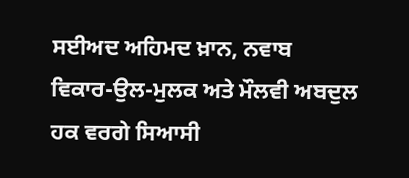ਸਈਅਦ ਅਹਿਮਦ ਖ਼ਾਨ, ਨਵਾਬ ਵਿਕਾਰ-ਉਲ-ਮੁਲਕ ਅਤੇ ਮੌਲਵੀ ਅਬਦੁਲ ਹਕ ਵਰਗੇ ਸਿਆਸੀ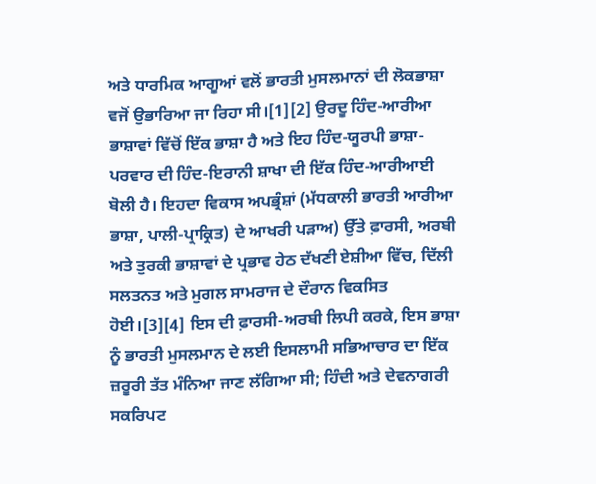ਅਤੇ ਧਾਰਮਿਕ ਆਗੂਆਂ ਵਲੋਂ ਭਾਰਤੀ ਮੁਸਲਮਾਨਾਂ ਦੀ ਲੋਕਭਾਸ਼ਾ ਵਜੋਂ ਉਭਾਰਿਆ ਜਾ ਰਿਹਾ ਸੀ।[1][2] ਉਰਦੂ ਹਿੰਦ-ਆਰੀਆ ਭਾਸ਼ਾਵਾਂ ਵਿੱਚੋਂ ਇੱਕ ਭਾਸ਼ਾ ਹੈ ਅਤੇ ਇਹ ਹਿੰਦ-ਯੂਰਪੀ ਭਾਸ਼ਾ-ਪਰਵਾਰ ਦੀ ਹਿੰਦ-ਇਰਾਨੀ ਸ਼ਾਖਾ ਦੀ ਇੱਕ ਹਿੰਦ-ਆਰੀਆਈ ਬੋਲੀ ਹੈ। ਇਹਦਾ ਵਿਕਾਸ ਅਪਭ੍ਰੰਸ਼ਾਂ (ਮੱਧਕਾਲੀ ਭਾਰਤੀ ਆਰੀਆ ਭਾਸ਼ਾ, ਪਾਲੀ-ਪ੍ਰਾਕ੍ਰਿਤ) ਦੇ ਆਖਰੀ ਪੜਾਅ) ਉੱਤੇ ਫ਼ਾਰਸੀ, ਅਰਬੀ ਅਤੇ ਤੁਰਕੀ ਭਾਸ਼ਾਵਾਂ ਦੇ ਪ੍ਰਭਾਵ ਹੇਠ ਦੱਖਣੀ ਏਸ਼ੀਆ ਵਿੱਚ, ਦਿੱਲੀ ਸਲਤਨਤ ਅਤੇ ਮੁਗਲ ਸਾਮਰਾਜ ਦੇ ਦੌਰਾਨ ਵਿਕਸਿਤ ਹੋਈ।[3][4] ਇਸ ਦੀ ਫ਼ਾਰਸੀ-ਅਰਬੀ ਲਿਪੀ ਕਰਕੇ, ਇਸ ਭਾਸ਼ਾ ਨੂੰ ਭਾਰਤੀ ਮੁਸਲਮਾਨ ਦੇ ਲਈ ਇਸਲਾਮੀ ਸਭਿਆਚਾਰ ਦਾ ਇੱਕ ਜ਼ਰੂਰੀ ਤੱਤ ਮੰਨਿਆ ਜਾਣ ਲੱਗਿਆ ਸੀ; ਹਿੰਦੀ ਅਤੇ ਦੇਵਨਾਗਰੀ ਸਕਰਿਪਟ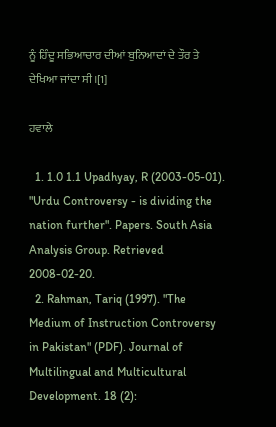ਨੂੰ ਹਿੰਦੂ ਸਭਿਆਚਾਰ ਦੀਆਂ ਬੁਨਿਆਦਾਂ ਦੇ ਤੌਰ ਤੇ ਦੇਖਿਆ ਜਾਂਦਾ ਸੀ।[1]

ਹਵਾਲੇ

  1. 1.0 1.1 Upadhyay, R (2003-05-01). "Urdu Controversy - is dividing the nation further". Papers. South Asia Analysis Group. Retrieved 2008-02-20.
  2. Rahman, Tariq (1997). "The Medium of Instruction Controversy in Pakistan" (PDF). Journal of Multilingual and Multicultural Development. 18 (2):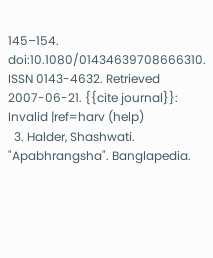145–154. doi:10.1080/01434639708666310. ISSN 0143-4632. Retrieved 2007-06-21. {{cite journal}}: Invalid |ref=harv (help)
  3. Halder, Shashwati. "Apabhrangsha". Banglapedia.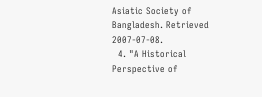Asiatic Society of Bangladesh. Retrieved 2007-07-08.
  4. "A Historical Perspective of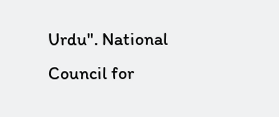Urdu". National Council for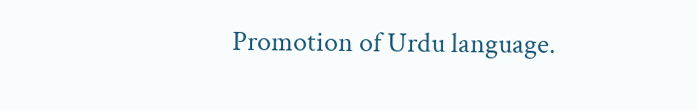Promotion of Urdu language.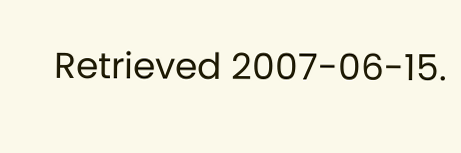Retrieved 2007-06-15.